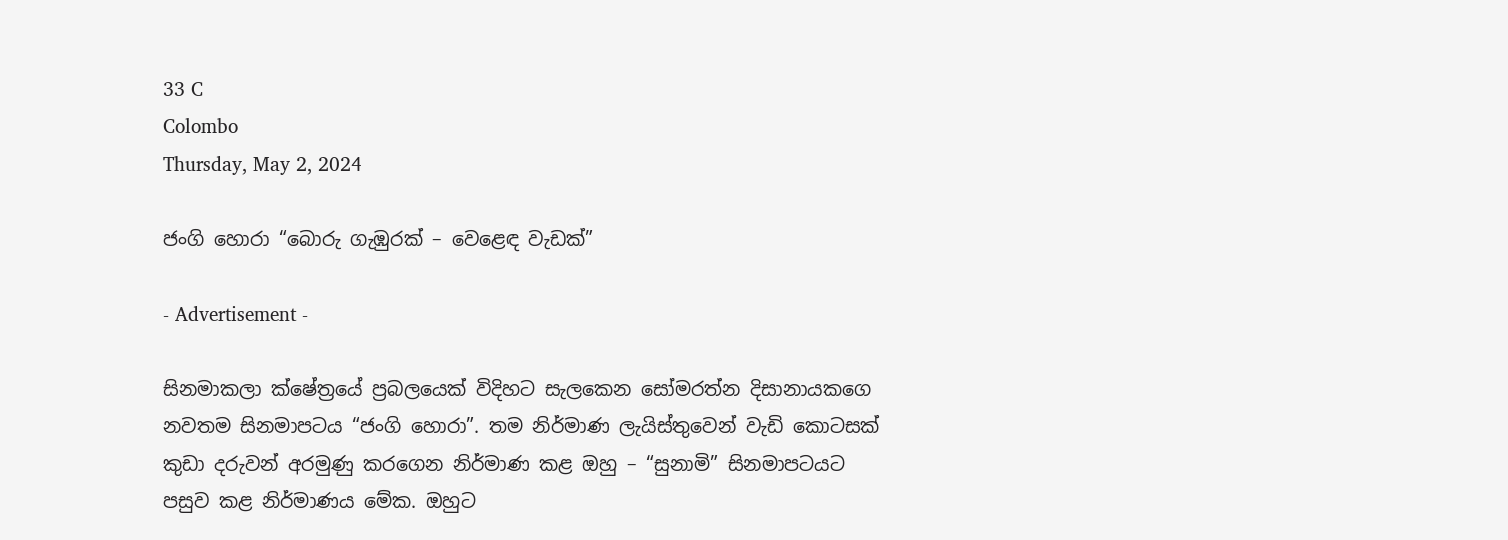33 C
Colombo
Thursday, May 2, 2024

ජංගි හොරා “බොරු ගැඹුරක් – වෙළෙඳ වැඩක්”

- Advertisement -

සිනමාකලා ක්ෂේත්‍රයේ ප්‍රබලයෙක් විදිහට සැලකෙන සෝමරත්න දිසානායකගෙ නවතම සිනමාපටය “ජංගි හොරා”. තම නිර්මාණ ලැයිස්තුවෙන් වැඩි කොටසක් කුඩා දරුවන් අරමුණු කරගෙන නිර්මාණ කළ ඔහු – “සුනාමි” සිනමාපටයට පසුව කළ නිර්මාණය මේක. ඔහුට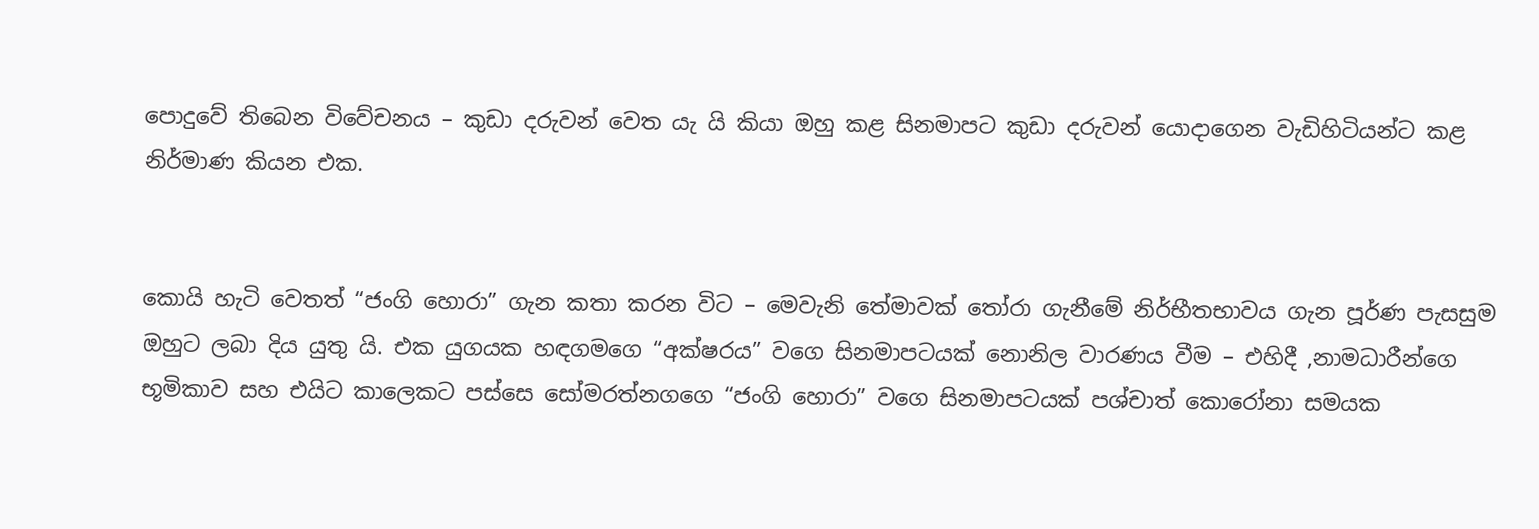පොදුවේ තිබෙන විවේචනය – කුඩා දරුවන් වෙත යැ යි කියා ඔහු කළ සිනමාපට කුඩා දරුවන් යොදාගෙන වැඩිහිටියන්ට කළ නිර්මාණ කියන එක.


කොයි හැටි වෙතත් “ජංගි හොරා” ගැන කතා කරන විට – මෙවැනි තේමාවක් තෝරා ගැනීමේ නිර්භීතභාවය ගැන පූර්ණ පැසසුම ඔහුට ලබා දිය යුතු යි. එක යුගයක හඳගමගෙ “අක්ෂරය” වගෙ සිනමාපටයක් නොනිල වාරණය වීම – එහිදී ,නාමධාරීන්ගෙ භූමිකාව සහ එයිට කාලෙකට පස්සෙ සෝමරත්නග‍ගෙ “ජංගි හොරා” වගෙ සිනමාපටයක් පශ්චාත් කොරෝනා සමයක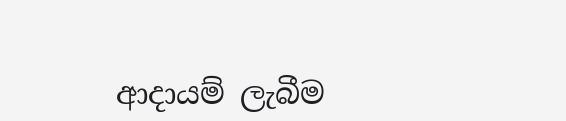ආදායම් ලැබීම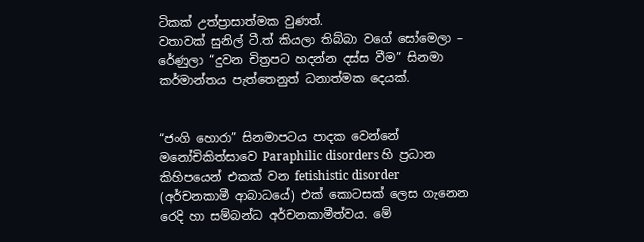ටිකක් උත්ප්‍රාසාත්මක වුණත්.
වතාවක් සුනිල් ටී.ත් කියලා තිබ්බා වගේ සෝමෙලා – රේණුලා “දුවන චිත්‍රපට හදන්න දස්ස වීම” සිනමා කර්මාන්තය පැත්තෙනුත් ධනාත්මක දෙයක්.


“ජංගි හොරා” සිනමාපටය පාදක වෙන්නේ මනෝචිකිත්සාවෙ Paraphilic disorders හි ප්‍රධාන කිහිපයෙන් එකක් වන fetishistic disorder (අර්චනකාමී ආබාධයේ) එක් කොටසක් ලෙස ගැනෙන රෙදි හා සම්බන්ධ අර්චනකාමීත්වය. මේ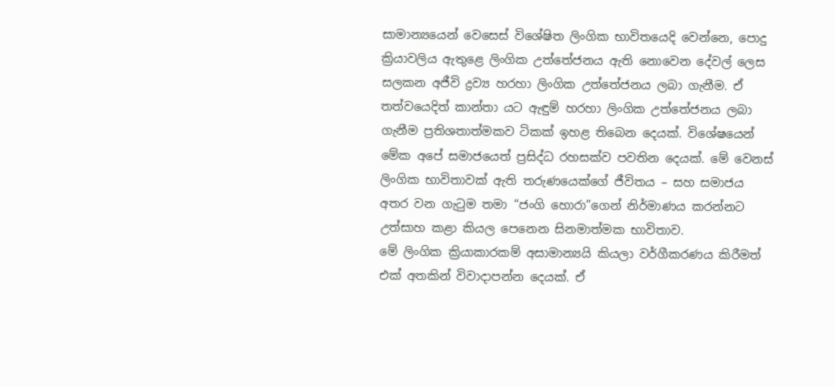සාමාන්‍යයෙන් වෙසෙස් විශේෂිත ලිංගික භාවිතයෙදි වෙන්නෙ, පොදු ක්‍රියාවලිය ඇතුළෙ ලිංගික උත්තේජනය ඇති නොවෙන දේවල් ලෙස සලකන අජීවි ද්‍රව්‍ය හරහා ලිංගික උත්තේජනය ලබා ගැනීම. ඒ තත්වයෙදිත් කාන්තා යට ඇඳුම් හරහා ලිංගික උත්තේජනය ලබා ගැනීම ප්‍රතිශතාත්මකව ටිකක් ඉහළ තිබෙන දෙයක්. විශේෂයෙන් මේක අපේ සමාජයෙත් ප්‍රසිද්ධ රහසක්ව පවතින දෙයක්. මේ වෙනස් ලිංගික භාවිතාවක් ඇති තරුණයෙක්ගේ ජීවිතය – සහ සමාජය අතර වන ගැටුම තමා “ජංගි හොරා”ගෙන් නිර්මාණය කරන්නට උත්සාහ කළා කියල පෙනෙන සිනමාත්මක භාවිතාව.
මේ ලිංගික ක්‍රියාකාරකම් අසාමාන්‍යයි කියලා වර්ගීකරණය කිරීමත් එක් අතකින් විවාදාපන්න දෙයක්. ඒ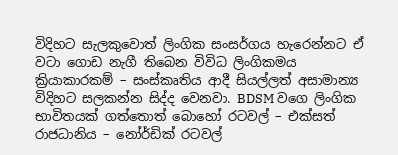විදිහට සැලකුවොත් ලිංගික සංසර්ගය හැරෙන්නට ඒ වටා ගොඩ නැගී තිබෙන විවිධ ලිංගිකමය ක්‍රියාකාරකම් – සංස්කෘතිය ආදී සියල්ලත් අසාමාන්‍ය විදිහට සලකන්න සිද්ද වෙනවා. BDSM වගෙ ලිංගික භාවිතයක් ගත්තොත් බොහෝ රටවල් – එක්සත් රාජධානිය – නෝර්ඩික් රටවල්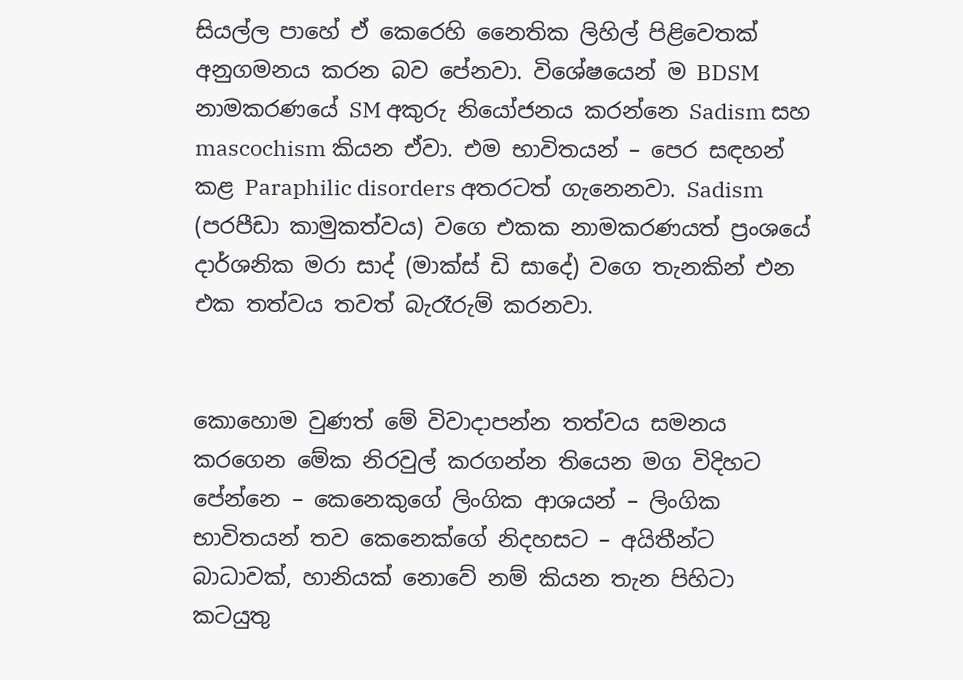සියල්ල පාහේ ඒ කෙරෙහි නෛතික ලිහිල් පිළිවෙතක් අනුගමනය කරන බව පේනවා. විශේෂයෙන් ම BDSM නාමකරණයේ SM අකුරු නියෝජනය කරන්නෙ Sadism සහ mascochism කියන ඒවා. එම භාවිතයන් – පෙර සඳහන් කළ Paraphilic disorders අතරටත් ගැනෙනවා. Sadism (පරපීඩා කාමුකත්වය) වගෙ එකක නාමකරණයත් ප්‍රංශයේ දාර්ශනික මරා සාද් (මාක්ස් ඩි සාදේ) වගෙ තැනකින් එන එක තත්වය තවත් බැරෑරුම් කරනවා.


කොහොම වුණත් මේ විවාදාපන්න තත්වය සමනය කරගෙන මේක නිරවුල් කරගන්න තියෙන මග විදිහට පේන්නෙ – කෙනෙකුගේ ලිංගික ආශයන් – ලිංගික භාවිතයන් තව කෙනෙක්ගේ නිදහසට – අයිතීන්ට බාධාවක්, හානියක් නොවේ නම් කියන තැන පිහිටා කටයුතු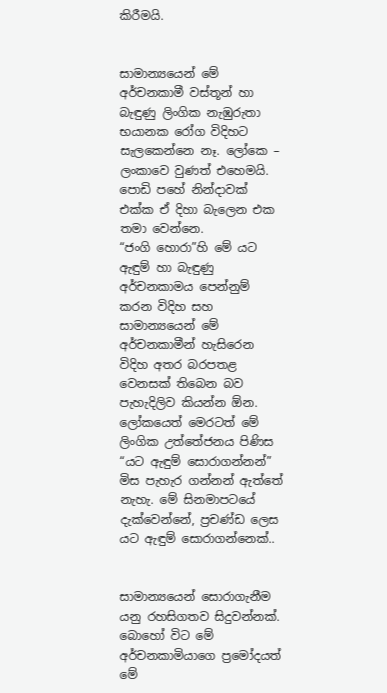කිරීමයි.


සාමාන්‍යයෙන් මේ අර්චනකාමී වස්තූන් හා බැඳුණු ලිංගික නැඹුරුතා භයානක රෝග විදිහට සැලකෙන්නෙ නෑ. ලෝකෙ – ලංකාවෙ වුණත් එහෙමයි. පොඩි පහේ නින්දාවක් එක්ක ඒ දිහා බැලෙන එක තමා වෙන්නෙ.
“ජංගි හොරා”හි මේ යට ඇඳුම් හා බැඳුණු අර්චනකාමය පෙන්නුම් කරන විදිහ සහ සාමාන්‍යයෙන් මේ අර්චනකාමීන් හැසිරෙන විදිහ අතර බරපතළ වෙනසක් තිබෙන බව පැහැදිලිව කියන්න ඕන. ලෝකයෙත් මෙරටත් මේ ලිංගික උත්තේජනය පිණිස “යට ඇඳුම් සොරාගන්නන්” මිස පැහැර ගන්නන් ඇත්තේ නැහැ. මේ සිනමාපටයේ දැක්වෙන්නේ, ප්‍රචණ්ඩ ලෙස යට ඇඳුම් සොරාගන්නෙක්..


සාමාන්‍යයෙන් සොරාගැනීම යනු රහසිගතව සිදුවන්නක්. බොහෝ විට මේ අර්චනකාමියාගෙ ප්‍රමෝදයත් මේ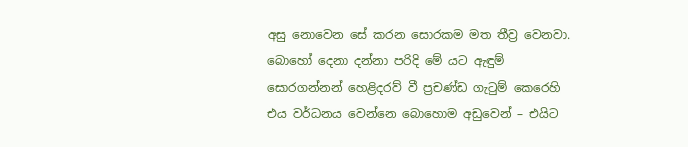අසු නොවෙන සේ කරන සොරකම මත තීව්‍ර වෙනවා. බොහෝ දෙනා දන්නා පරිදි මේ යට ඇඳුම් සොරගන්නන් හෙළිදරව් වී ප්‍රචණ්ඩ ගැටුම් කෙරෙහි එය වර්ධනය වෙන්නෙ බොහොම අඩුවෙන් – එයිට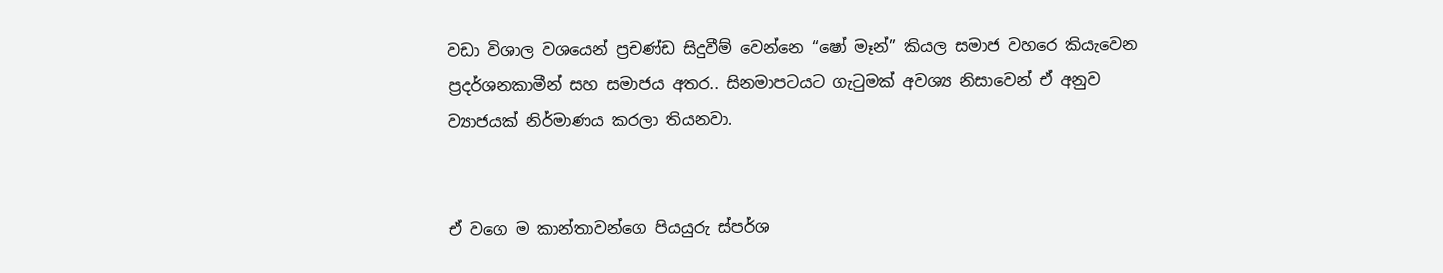වඩා විශාල වශයෙන් ප්‍රචණ්ඩ සිදුවීම් වෙන්නෙ “ෂෝ මෑන්” කියල සමාජ වහරෙ කියැවෙන ප්‍රදර්ශනකාමීන් සහ සමාජය අතර.. සිනමාපටයට ගැටුමක් අවශ්‍ය නිසාවෙන් ඒ අනුව ව්‍යාජයක් නිර්මාණය කරලා තියනවා.


ඒ වගෙ ම කාන්තාවන්ගෙ පියයුරු ස්පර්ශ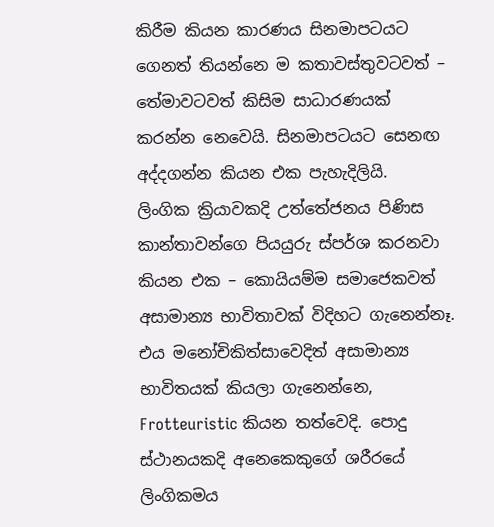කිරීම කියන කාරණය සිනමාපටයට ගෙනත් තියන්නෙ ම කතාවස්තුවටවත් – තේමාවටවත් කිසිම සාධාරණයක් කරන්න නෙවෙයි. සිනමාපටයට සෙනඟ අද්දගන්න කියන එක පැහැදිලියි.
ලිංගික ක්‍රියාවකදි උත්තේජනය පිණිස කාන්තාවන්ගෙ පියයුරු ස්පර්ශ කරනවා කියන එක – කොයියම්ම සමාජෙකවත් අසාමාන්‍ය භාවිතාවක් විදිහට ගැනෙන්නෑ. එය මනෝචිකිත්සාවෙදිත් අසාමාන්‍ය භාවිතයක් කියලා ගැනෙන්නෙ, Frotteuristic කියන තත්වෙදි. පොදු ස්ථානයකදි අනෙකෙකුගේ ශරීරයේ ලිංගිකමය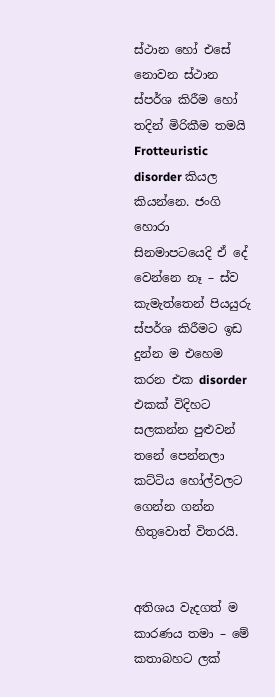ස්ථාන හෝ එසේ නොවන ස්ථාන ස්පර්ශ කිරීම හෝ තදින් මිරිකීම තමයි Frotteuristic disorder කියල කියන්නෙ. ජංගි හොරා සිනමාපටයෙදි ඒ දේ වෙන්නෙ නෑ – ස්ව කැමැත්තෙන් පියයුරු ස්පර්ශ කිරීමට ඉඩ දුන්න ම එහෙම කරන එක disorder එකක් විදිහට සලකන්න පුළුවන් තනේ පෙන්නලා කට්ටිය හෝල්වලට ගෙන්න ගන්න හිතුවොත් විතරයි.


අතිශය වැදගත් ම කාරණය තමා – මේ කතාබහට ලක්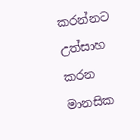කරන්නට උත්සාහ කරන මානසික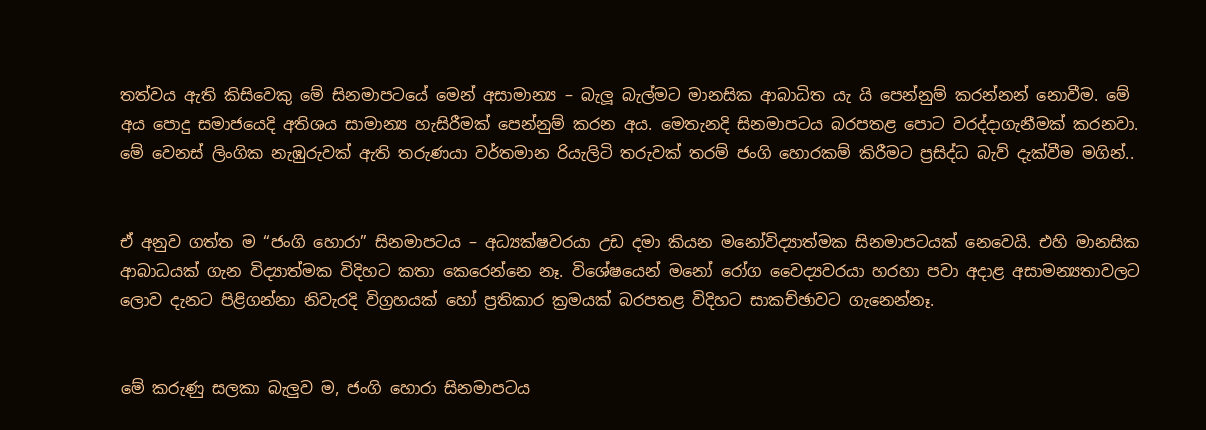තත්වය ඇති කිසිවෙකු මේ සිනමාපටයේ මෙන් අසාමාන්‍ය – බැලූ බැල්මට මානසික ආබාධිත යැ යි පෙන්නුම් කරන්නන් නොවීම. මේ අය පොදු සමාජයෙදි අතිශය සාමාන්‍ය හැසිරීමක් පෙන්නුම් කරන අය. මෙතැනදි සිනමාපටය බරපතළ පොට වරද්දාගැනීමක් කරනවා. මේ වෙනස් ලිංගික නැඹුරුවක් ඇති තරුණයා වර්තමාන රියැලිටි තරුවක් තරම් ජංගි හොරකම් කිරීමට ප්‍රසිද්ධ බැව් දැක්වීම මගින්..


ඒ අනුව ගත්ත ම “ජංගි හොරා” සිනමාපටය – අධ්‍යක්ෂවරයා උඩ දමා කියන මනෝවිද්‍යාත්මක සිනමාපටයක් නෙවෙයි. එහි මානසික ආබාධයක් ගැන විද්‍යාත්මක විදිහට කතා කෙරෙන්නෙ නෑ. විශේෂයෙන් මනෝ රෝග වෛද්‍යවරයා හරහා පවා අදාළ අසාමන්‍යතාවලට ලොව දැනට පිළිගන්නා නිවැරදි විග්‍රහයක් හෝ ප්‍රතිකාර ක්‍රමයක් බරපතළ විදිහට සාකච්ඡාවට ගැනෙන්නෑ.


මේ කරුණු සලකා බැලුව ම, ජංගි හොරා සිනමාපටය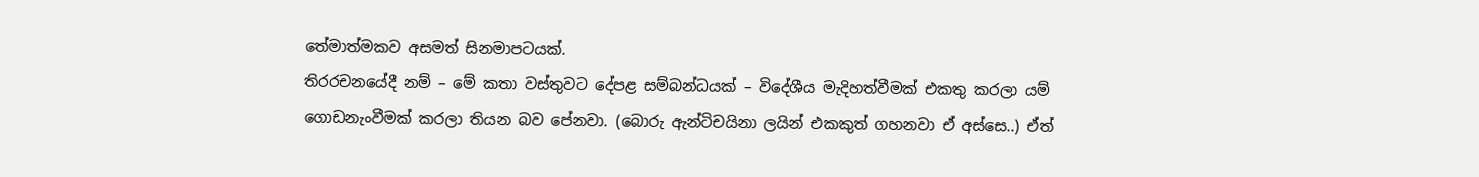තේමාත්මකව අසමත් සිනමාපටයක්.
තිරරචනයේදී නම් – මේ කතා වස්තුවට දේපළ සම්බන්ධයක් – විදේශීය මැදිහත්වීමක් එකතු කරලා යම් ගොඩනැංවීමක් කරලා තියන බව පේනවා. (බොරු ඇන්ටිචයිනා ලයින් එකකුත් ගහනවා ඒ අස්සෙ..) ඒත්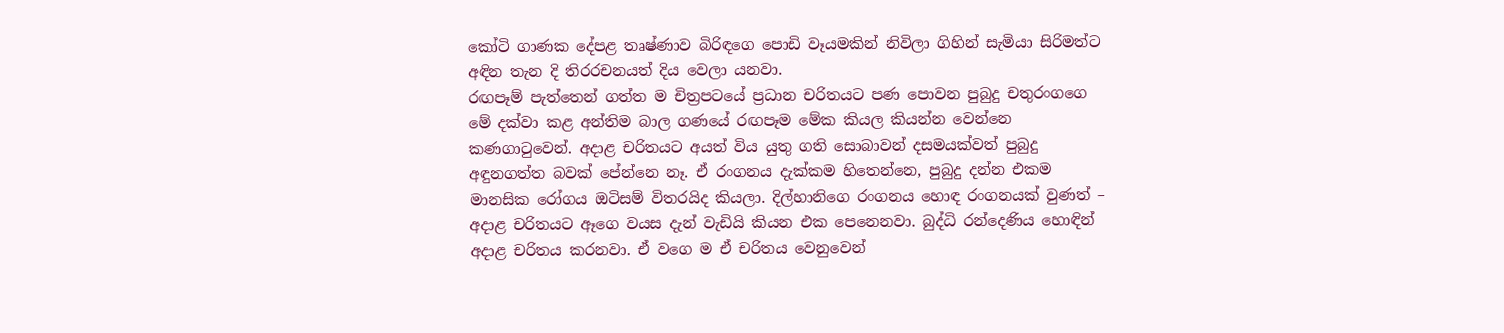කෝටි ගාණක දේපළ තෘෂ්ණාව බිරිඳගෙ පොඩි වෑයමකින් නිවිලා ගිහින් සැමියා සිරිමත්ට අඳින තැන දි තිරරචනයත් දිය වෙලා යනවා.
රඟපෑම් පැත්තෙන් ගත්ත ම චිත්‍රපටයේ ප්‍රධාන චරිතයට පණ පොවන පුබුදු චතුරංගගෙ මේ දක්වා කළ අන්තිම බාල ගණයේ රඟපෑම මේක කියල කියන්න වෙන්නෙ කණගාටුවෙන්. අදාළ චරිතයට අයත් විය යුතු ගති සොබාවන් දසමයක්වත් පුබුදු අඳුනගත්ත බවක් පේන්නෙ නෑ. ඒ රංගනය දැක්කම හිතෙන්නෙ, පුබුදු දන්න එකම මානසික රෝගය ඔටිසම් විතරයිද කියලා. දිල්හානිගෙ රංගනය හොඳ රංගනයක් වුණත් – අදාළ චරිතයට ඈගෙ වයස දැන් වැඩියි කියන එක පෙනෙනවා. බුද්ධි රන්දෙණිය හොඳින් අදාළ චරිතය කරනවා. ඒ වගෙ ම ඒ චරිතය වෙනුවෙන්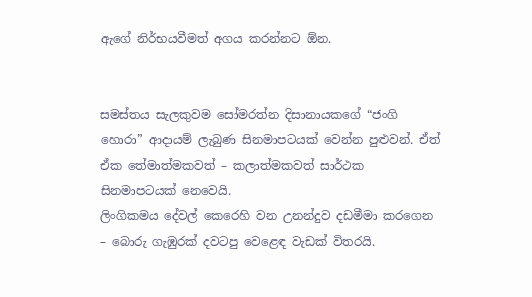ඇගේ නිර්භයවීමත් අගය කරන්නට ඕන.


සමස්තය සැලකුවම සෝමරත්න දිසානායකගේ “ජංගි හොරා” ආදායම් ලැබුණ සිනමාපටයක් වෙන්න පුළුවන්. ඒත් ඒක තේමාත්මකවත් – කලාත්මකවත් සාර්ථක සිනමාපටයක් නෙවෙයි.
ලිංගිකමය දේවල් කෙරෙහි වන උනන්දුව දඩමීමා කරගෙන – බොරු ගැඹුරක් දවටපු වෙළෙඳ වැඩක් විතරයි.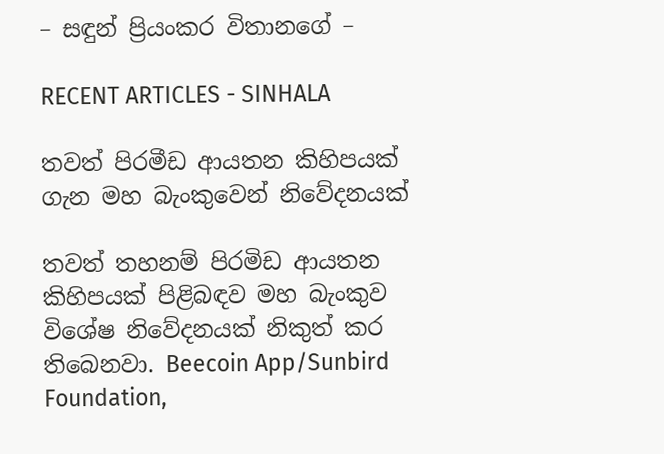– සඳුන් ප්‍රියංකර විතානගේ –

RECENT ARTICLES - SINHALA

තවත් පිරමීඩ ආයතන කිහිපයක් ගැන මහ බැංකුවෙන් නිවේදනයක්

තවත් තහනම් පිරමිඩ ආයතන කිහිපයක් පිළිබඳව මහ බැංකුව විශේෂ නිවේදනයක් නිකුත් කර තිබෙනවා. Beecoin App/Sunbird Foundation,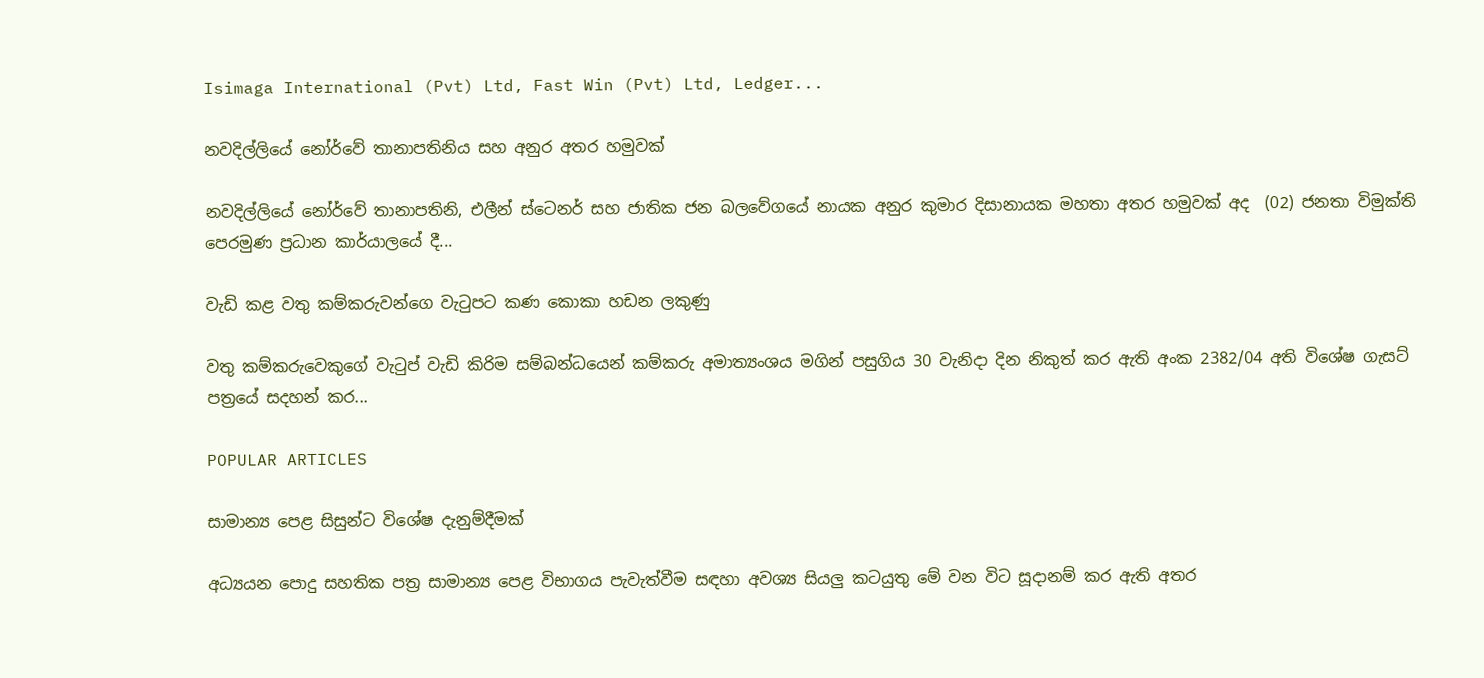Isimaga International (Pvt) Ltd, Fast Win (Pvt) Ltd, Ledger...

නවදිල්ලියේ නෝර්වේ තානාපතිනිය සහ අනුර අතර හමුවක්

නවදිල්ලියේ නෝර්වේ තානාපතිනි, එලීන් ස්ටෙනර් සහ ජාතික ජන බලවේගයේ නායක අනුර කුමාර දිසානායක මහතා අතර හමුවක් අද  (02) ජනතා විමුක්ති පෙරමුණ ප්‍රධාන කාර්යාලයේ දී...

වැඩි කළ වතු කම්කරුවන්ගෙ වැටුපට කණ කොකා හඩන ලකුණු

වතු කම්කරුවෙකුගේ වැටුප් වැඩි කිරිම සම්බන්ධයෙන් කම්කරු අමාත්‍යංශය මගින් පසුගිය 30 වැනිදා දින නිකුත් කර ඇති අංක 2382/04 අති විශේෂ ගැසට් පත්‍රයේ සදහන් කර...

POPULAR ARTICLES

සාමාන්‍ය පෙළ සිසුන්ට විශේෂ දැනුම්දීමක්

අධ්‍යයන පොදු සහතික පත්‍ර සාමාන්‍ය පෙළ විභාගය පැවැත්වීම සඳහා අවශ්‍ය සියලු කටයුතු මේ වන විට සූදානම් කර ඇති අතර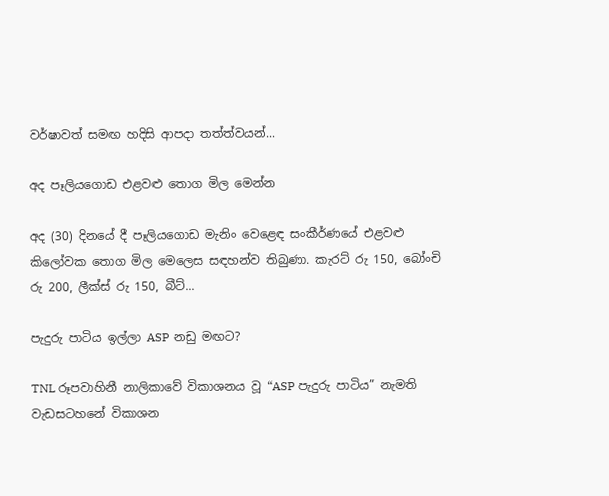වර්ෂාවත් සමඟ හදිසි ආපදා තත්ත්වයන්...

අද පෑලියගොඩ එළවළු තොග මිල මෙන්න

අද (30) දිනයේ දී පෑලියගොඩ මැනිං වෙළෙඳ සංකීර්ණයේ එළවළු කිලෝවක තොග මිල මෙලෙස සඳහන්ව තිබුණා. කැරට් රු 150, බෝංචි රු 200, ලීක්ස් රු 150, බීට්...

පැදුරු පාටිය ඉල්ලා ASP නඩු මඟට?

TNL රූපවාහිනී නාලිකාවේ විකාශනය වූ “ASP පැදුරු පාටිය” නැමති වැඩසටහනේ විකාශන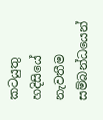කටයුතු හදිසියේ නැවතීම සම්බන්ධයෙන්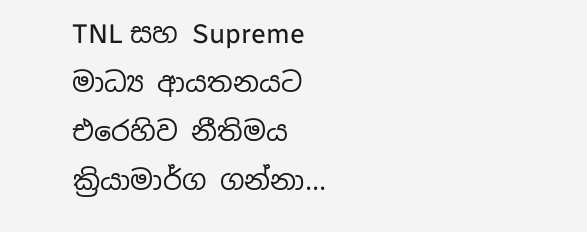TNL සහ Supreme මාධ්‍ය ආයතනයට එරෙහිව නීතිමය ක්‍රියාමාර්ග ගන්නා...